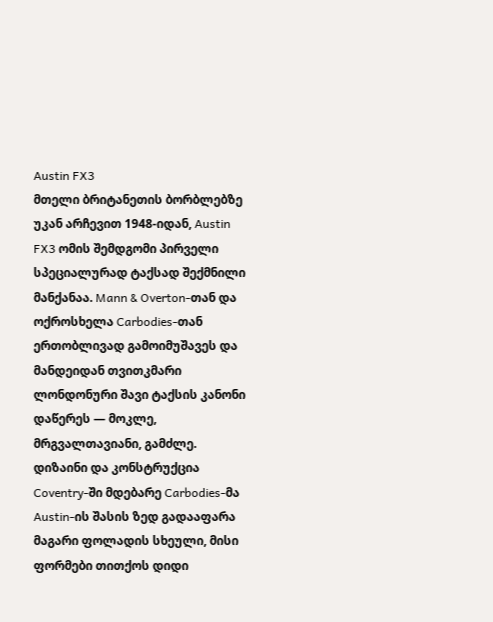Austin FX3
მთელი ბრიტანეთის ბორბლებზე უკან არჩევით 1948-იდან, Austin FX3 ომის შემდგომი პირველი სპეციალურად ტაქსად შექმნილი მანქანაა. Mann & Overton-თან და ოქროსხელა Carbodies-თან ერთობლივად გამოიმუშავეს და მანდეიდან თვითკმარი ლონდონური შავი ტაქსის კანონი დაწერეს — მოკლე, მრგვალთავიანი, გამძლე.
დიზაინი და კონსტრუქცია
Coventry-ში მდებარე Carbodies-მა Austin-ის შასის ზედ გადააფარა მაგარი ფოლადის სხეული, მისი ფორმები თითქოს დიდი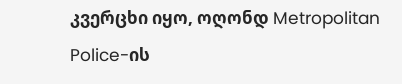კვერცხი იყო, ოღონდ Metropolitan Police-ის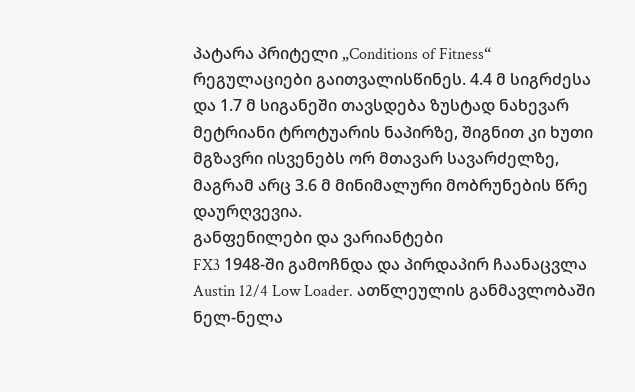პატარა პრიტელი „Conditions of Fitness“ რეგულაციები გაითვალისწინეს. 4.4 მ სიგრძესა და 1.7 მ სიგანეში თავსდება ზუსტად ნახევარ მეტრიანი ტროტუარის ნაპირზე, შიგნით კი ხუთი მგზავრი ისვენებს ორ მთავარ სავარძელზე, მაგრამ არც 3.6 მ მინიმალური მობრუნების წრე დაურღვევია.
განფენილები და ვარიანტები
FX3 1948-ში გამოჩნდა და პირდაპირ ჩაანაცვლა Austin 12/4 Low Loader. ათწლეულის განმავლობაში ნელ-ნელა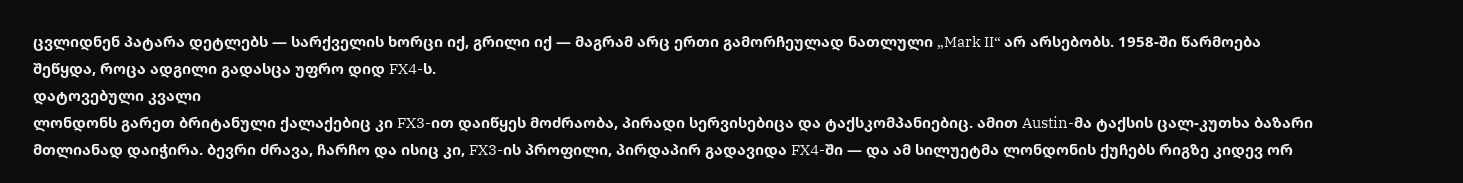ცვლიდნენ პატარა დეტლებს — სარქველის ხორცი იქ, გრილი იქ — მაგრამ არც ერთი გამორჩეულად ნათლული „Mark II“ არ არსებობს. 1958-ში წარმოება შეწყდა, როცა ადგილი გადასცა უფრო დიდ FX4-ს.
დატოვებული კვალი
ლონდონს გარეთ ბრიტანული ქალაქებიც კი FX3-ით დაიწყეს მოძრაობა, პირადი სერვისებიცა და ტაქსკომპანიებიც. ამით Austin-მა ტაქსის ცალ-კუთხა ბაზარი მთლიანად დაიჭირა. ბევრი ძრავა, ჩარჩო და ისიც კი, FX3-ის პროფილი, პირდაპირ გადავიდა FX4-ში — და ამ სილუეტმა ლონდონის ქუჩებს რიგზე კიდევ ორ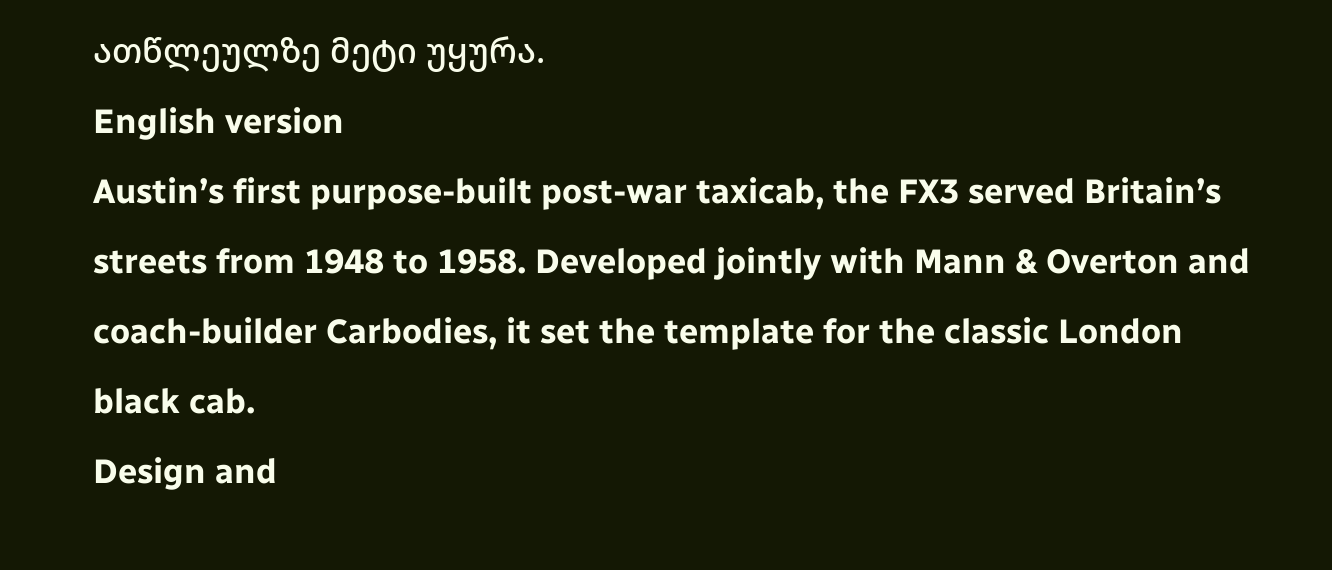ათწლეულზე მეტი უყურა.
English version
Austin’s first purpose-built post-war taxicab, the FX3 served Britain’s streets from 1948 to 1958. Developed jointly with Mann & Overton and coach-builder Carbodies, it set the template for the classic London black cab.
Design and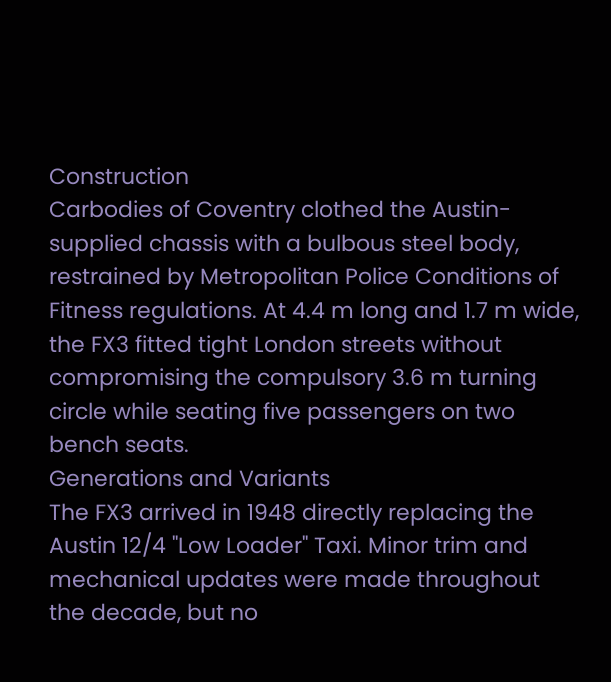Construction
Carbodies of Coventry clothed the Austin-supplied chassis with a bulbous steel body, restrained by Metropolitan Police Conditions of Fitness regulations. At 4.4 m long and 1.7 m wide, the FX3 fitted tight London streets without compromising the compulsory 3.6 m turning circle while seating five passengers on two bench seats.
Generations and Variants
The FX3 arrived in 1948 directly replacing the Austin 12/4 "Low Loader" Taxi. Minor trim and mechanical updates were made throughout the decade, but no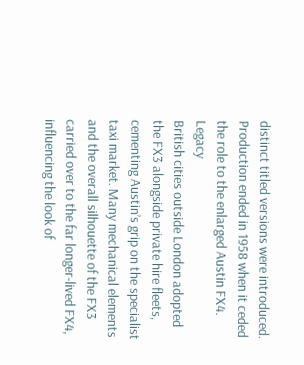distinct titled versions were introduced. Production ended in 1958 when it ceded the role to the enlarged Austin FX4.
Legacy
British cities outside London adopted the FX3 alongside private hire fleets, cementing Austin’s grip on the specialist taxi market. Many mechanical elements and the overall silhouette of the FX3 carried over to the far longer-lived FX4, influencing the look of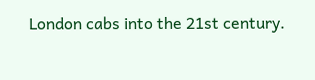London cabs into the 21st century.